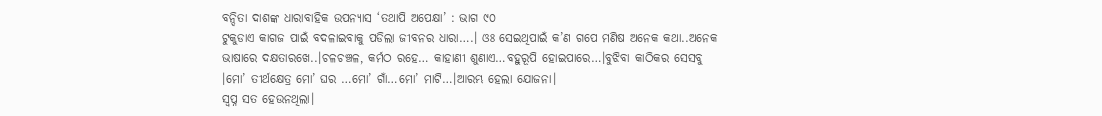ବନ୍ଦିତା ଦାଶଙ୍କ ଧାରାବାହିକ ଉପନ୍ୟାସ ‘ତଥାପି ଅପେକ୍ଷା’ : ଭାଗ ୯୦
ଟୁକୁଡାଏ କାଗଜ ପାଇଁ ବଦଳାଇବାକୁ ପଡିଲା ଜୀବନର ଧାରା….। ଓଃ ସେଇଥିପାଇଁ କ’ଣ ଗପେ ମଣିଷ ଅନେକ କଥା..ଅନେକ ଭାଷାରେ ଦକ୍ଷତାରଖେ..।ଚଳଚଞ୍ଚଳ, କର୍ମଠ ରହେ… କାହାଣୀ ଶୁଣାଏ…ବହୁରୂପି ହୋଇପାରେ…।ବୁଝିବା କାଠିକର ସେସବୁ ।ମୋ’ ତୀର୍ଥକ୍ଷେତ୍ର ମୋ’ ଘର …ମୋ’ ଗାଁ…ମୋ’ ମାଟି…।ଆରମ୍ଭ ହେଲା ଯୋଜନା।
ସ୍ବପ୍ନ ସତ ହେଉନଥିଲା।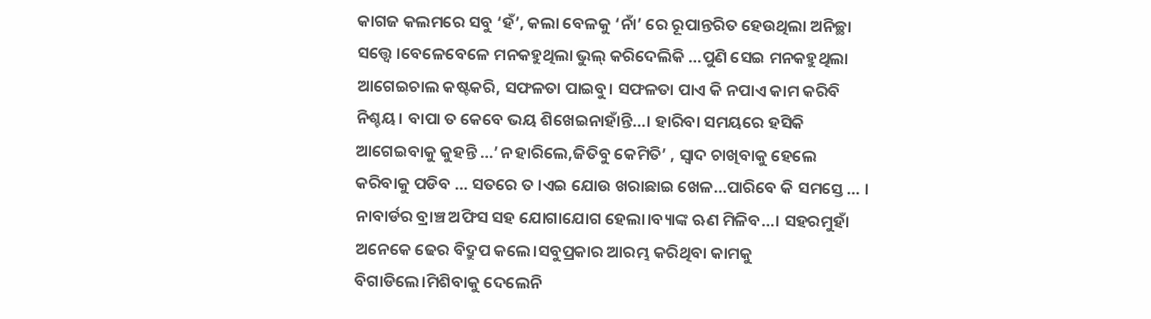କାଗଜ କଲମରେ ସବୁ ‘ହଁ’, କଲା ବେଳକୁ ‘ନାଁ’ ରେ ରୂପାନ୍ତରିତ ହେଉଥିଲା ଅନିଚ୍ଛା ସତ୍ତ୍ବେ ।ବେଳେବେଳେ ମନକହୁଥିଲା ଭୁଲ୍ କରିଦେଲିକି …ପୁଣି ସେଇ ମନକହୁଥିଲା ଆଗେଇଚାଲ କଷ୍ଟକରି, ସଫଳତା ପାଇବୁ। ସଫଳତା ପାଏ କି ନପାଏ କାମ କରିବି ନିଶ୍ଚୟ। ବାପା ତ କେବେ ଭୟ ଶିଖେଇନାହାଁନ୍ତି…। ହାରିବା ସମୟରେ ହସିକି ଆଗେଇବାକୁ କୁହନ୍ତି …’ନ ହାରିଲେ,ଜିତିବୁ କେମିତି’ , ସ୍ବାଦ ଚାଖିବାକୁ ହେଲେ କରିବାକୁ ପଡିବ … ସତରେ ତ ।ଏଇ ଯୋଉ ଖରାଛାଇ ଖେଳ…ପାରିବେ କି ସମସ୍ତେ … ।
ନାବାର୍ଡର ବ୍ରାଞ୍ଚ ଅଫିସ ସହ ଯୋଗାଯୋଗ ହେଲା।ବ୍ୟାଙ୍କ ଋଣ ମିଳିବ…। ସହରମୁହାଁ ଅନେକେ ଢେର ବିଦ୍ରୁପ କଲେ।ସବୁପ୍ରକାର ଆରମ୍ଭ କରିଥିବା କାମକୁ ବିଗାଡିଲେ।ମିଶିବାକୁ ଦେଲେନି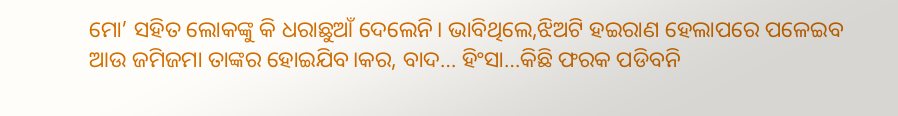ମୋ’ ସହିତ ଲୋକଙ୍କୁ କି ଧରାଛୁଆଁ ଦେଲେନି। ଭାବିଥିଲେ,ଝିଅଟି ହଇରାଣ ହେଲାପରେ ପଳେଇବ ଆଉ ଜମିଜମା ତାଙ୍କର ହୋଇଯିବ।କର, ବାଦ… ହିଂସା…କିଛି ଫରକ ପଡିବନି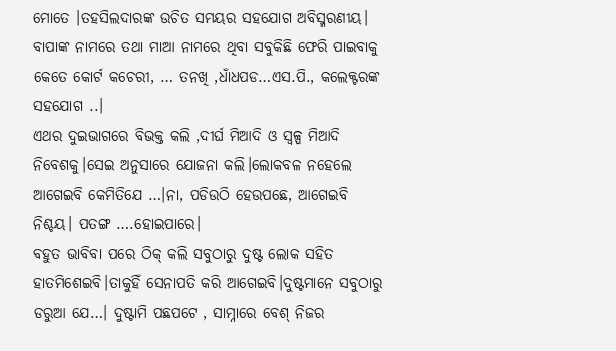ମୋତେ ।ତହସିଲଦାରଙ୍କ ଉଚିତ ସମୟର ସହଯୋଗ ଅବିସ୍ମରଣୀୟ। ବାପାଙ୍କ ନାମରେ ତଥା ମାଆ ନାମରେ ଥିବା ସବୁକିଛି ଫେରି ପାଇବାକୁ କେତେ କୋର୍ଟ କଚେରୀ, … ତନଖି ,ଧାଁଧପଡ…ଏସ.ପି., କଲେକ୍ଟରଙ୍କ ସହଯୋଗ ..।
ଏଥର ଦୁଇଭାଗରେ ବିଭକ୍ତ କଲି ,ଦୀର୍ଘ ମିଆଦି ଓ ସ୍ବଳ୍ପ ମିଆଦି ନିବେଶକୁ।ସେଇ ଅନୁସାରେ ଯୋଜନା କଲି।ଲୋକବଳ ନହେଲେ ଆଗେଇବି କେମିତିଯେ …।ନା, ପଡିଉଠି ହେଉପଛେ, ଆଗେଇବି ନିଶ୍ଚୟ। ପତଙ୍ଗ ….ହୋଇପାରେ।
ବହୁତ ଭାବିବା ପରେ ଠିକ୍ କଲି ସବୁଠାରୁ ଦୁଷ୍ଟ ଲୋକ ସହିତ ହାତମିଶେଇବି।ତାକୁହିଁ ସେନାପତି କରି ଆଗେଇବି।ଦୁଷ୍ଟମାନେ ସବୁଠାରୁ ଡରୁଆ ଯେ…। ଦୁଷ୍ଟାମି ପଛପଟେ , ସାମ୍ନାରେ ବେଶ୍ ନିଜର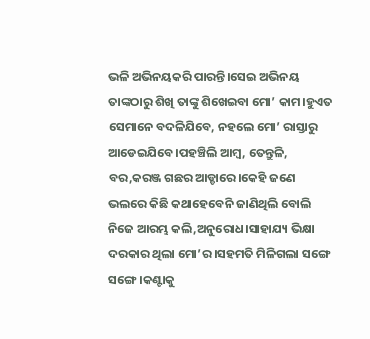ଭଳି ଅଭିନୟକରି ପାରନ୍ତି।ସେଇ ଅଭିନୟ ତାଙ୍କଠାରୁ ଶିଖି ତାଙ୍କୁ ଶିଖେଇବା ମୋ’ କାମ।ହୁଏତ ସେମାନେ ବଦଳିଯିବେ, ନହଲେ ମୋ’ ରାସ୍ତାରୁ ଆଡେଇଯିବେ।ପହଞ୍ଚିଲି ଆମ୍ବ, ତେନ୍ତୁଳି, ବର,କରଞ୍ଜ ଗଛର ଆଡ୍ଡାରେ।କେହି ଜଣେ ଭଲରେ କିଛି କଥାହେବେନି ଜାଣିଥିଲି ବୋଲି ନିଜେ ଆରମ୍ଭ କଲି,ଅନୁରୋଧ।ସାହାଯ୍ୟ ଭିକ୍ଷା ଦରକାର ଥିଲା ମୋ’ର।ସହମତି ମିଳିଗଲା ସଙ୍ଗେ ସଙ୍ଗେ।କଣ୍ଟାକୁ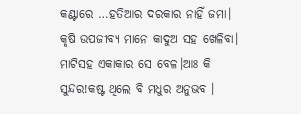କଣ୍ଟାରେ …ହତିଆର ଦରକାର ନାହିଁ ଜମା।
କୃଷି ଉପଜୀବ୍ୟ ମାନେ କାଦୁଅ ସହ ଖେଳିବା। ମାଟିସହ ଏକାକାର ସେ ବେଳ।ଆଃ କି ସୁନ୍ଦର!କଷ୍ଟ ଥିଲେ ବି ମଧୁର ଅନୁଭବ ।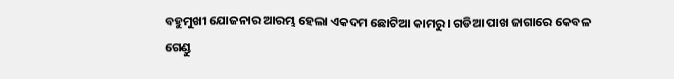ବହୁମୁଖୀ ଯୋଜନାର ଆରମ୍ଭ ହେଲା ଏକଦମ ଛୋଟିଆ କାମରୁ। ଗଡିଆ ପାଖ ଜାଗାରେ କେବଳ ଗେଣ୍ଡୁ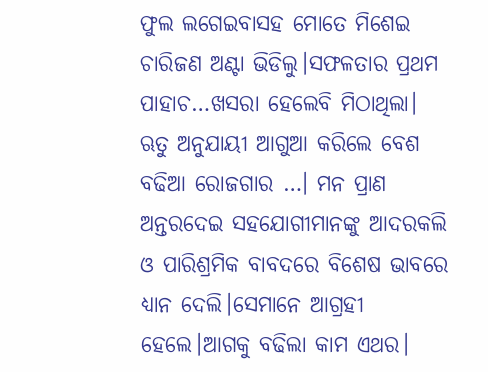ଫୁଲ ଲଗେଇବାସହ ମୋତେ ମିଶେଇ ଚାରିଜଣ ଅଣ୍ଟା ଭିଡିଲୁ।ସଫଳତାର ପ୍ରଥମ ପାହାଚ…ଖସରା ହେଲେବି ମିଠାଥିଲା। ଋତୁ ଅନୁଯାୟୀ ଆଗୁଆ କରିଲେ ବେଶ ବଢିଆ ରୋଜଗାର …। ମନ ପ୍ରାଣ ଅନ୍ତରଦେଇ ସହଯୋଗୀମାନଙ୍କୁ ଆଦରକଲି ଓ ପାରିଶ୍ରମିକ ବାବଦରେ ବିଶେଷ ଭାବରେ ଧ୍ୟାନ ଦେଲି।ସେମାନେ ଆଗ୍ରହୀ ହେଲେ।ଆଗକୁ ବଢିଲା କାମ ଏଥର।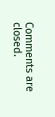Comments are closed.